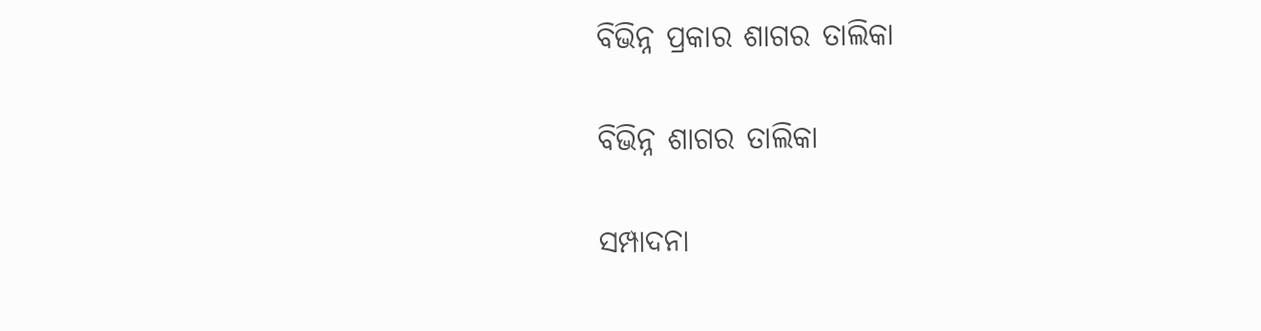ବିଭିନ୍ନ ପ୍ରକାର ଶାଗର ତାଲିକା

ବିଭିନ୍ନ ଶାଗର ତାଲିକା

ସମ୍ପାଦନା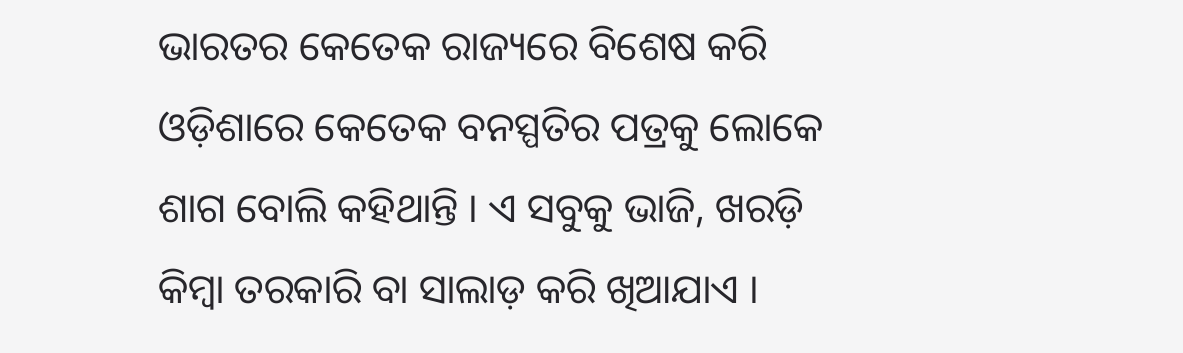ଭାରତର କେତେକ ରାଜ୍ୟରେ ବିଶେଷ କରି ଓଡ଼ିଶାରେ କେତେକ ବନସ୍ପତିର ପତ୍ରକୁ ଲୋକେ ଶାଗ ବୋଲି କହିଥାନ୍ତି । ଏ ସବୁକୁ ଭାଜି, ଖରଡ଼ି କିମ୍ବା ତରକାରି ବା ସାଲାଡ଼ କରି ଖିଆଯାଏ ।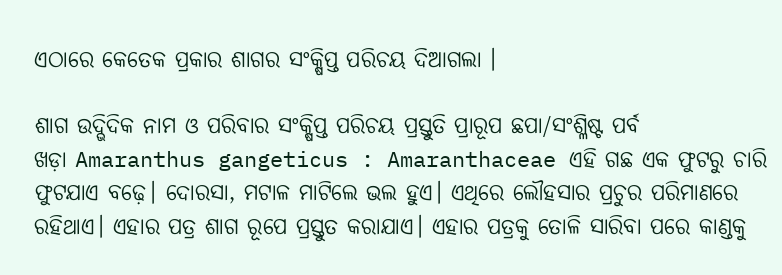ଏଠାରେ କେତେକ ପ୍ରକାର ଶାଗର ସଂକ୍ଷିପ୍ତ ପରିଚୟ ଦିଆଗଲା ।

ଶାଗ ଉଦ୍ଭିଦିକ ନାମ ଓ ପରିବାର ସଂକ୍ଷିପ୍ତ ପରିଚୟ ପ୍ରସ୍ତୁତି ପ୍ରାରୂପ ଛପା/ସଂଶ୍ଳିଷ୍ଟ ପର୍ବ
ଖଡ଼ା Amaranthus gangeticus : Amaranthaceae ଏହି ଗଛ ଏକ ଫୁଟରୁ ଚାରି ଫୁଟଯାଏ ବଢ଼େ। ଦୋରସା, ମଟାଳ ମାଟିଲେ ଭଲ ହୁଏ। ଏଥିରେ ଲୌହସାର ପ୍ରଚୁର ପରିମାଣରେ ରହିଥାଏ। ଏହାର ପତ୍ର ଶାଗ ରୂପେ ପ୍ରସ୍ତୁତ କରାଯାଏ। ଏହାର ପତ୍ରକୁ ତୋଳି ସାରିବା ପରେ କାଣ୍ଡକୁ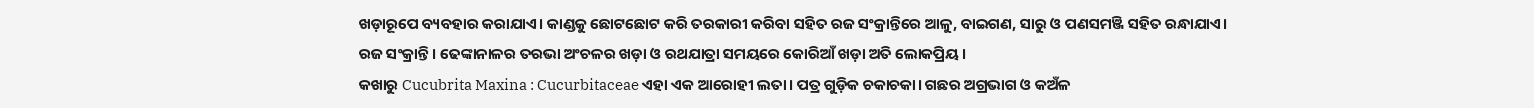ଖଡ଼ାରୂପେ ବ୍ୟବହାର କରାଯାଏ। କାଣ୍ଡକୁ ଛୋଟଛୋଟ କରି ତରକାରୀ କରିବା ସହିତ ରଜ ସଂକ୍ରାନ୍ତିରେ ଆଳୁ, ବାଇଗଣ, ସାରୁ ଓ ପଣସମଞ୍ଜି ସହିତ ରନ୍ଧାଯାଏ। ରଜ ସଂକ୍ରାନ୍ତି। ଢେଙ୍କାନାଳର ତରଭା ଅଂଚଳର ଖଡ଼ା ଓ ରଥଯାତ୍ରା ସମୟରେ କୋରିଆଁ ଖଡ଼ା ଅତି ଲୋକପ୍ରିୟ।
କଖାରୁ Cucubrita Maxina : Cucurbitaceae ଏହା ଏକ ଆରୋହୀ ଲତା। ପତ୍ର ଗୁଡ଼ିକ ଚକାଚକା। ଗଛର ଅଗ୍ରଭାଗ ଓ କଅଁଳ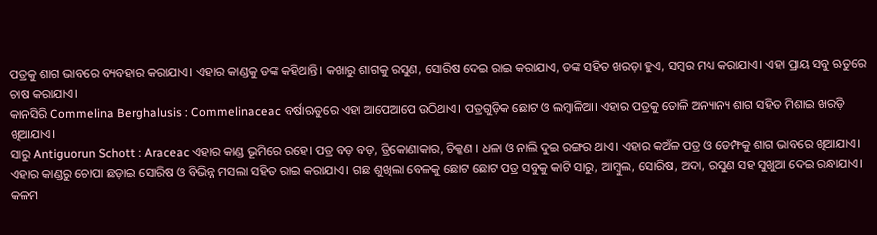ପତ୍ରକୁ ଶାଗ ଭାବରେ ବ୍ୟବହାର କରାଯାଏ। ଏହାର କାଣ୍ଡକୁ ଡଙ୍କ କହିଥାନ୍ତି। କଖାରୁ ଶାଗକୁ ରସୁଣ, ସୋରିଷ ଦେଇ ରାଇ କରାଯାଏ, ଡଙ୍କ ସହିତ ଖରଡ଼ା ହୁଏ, ସମ୍ବର ମଧ୍ୟ କରାଯାଏ। ଏହା ପ୍ରାୟ ସବୁ ଋତୁରେ ଚାଷ କରାଯାଏ।
କାନସିରି Commelina Berghalusis : Commelinaceac ବର୍ଷାଋତୁରେ ଏହା ଆପେଆପେ ଉଠିଥାଏ। ପତ୍ରଗୁଡ଼ିକ ଛୋଟ ଓ ଲମ୍ବାଳିଆ। ଏହାର ପତ୍ରକୁ ତୋଳି ଅନ୍ୟାନ୍ୟ ଶାଗ ସହିତ ମିଶାଇ ଖରଡ଼ି ଖିଆଯାଏ।
ସାରୁ Antiguorun Schott : Araceac ଏହାର କାଣ୍ଡ ଭୂମିରେ ରହେ। ପତ୍ର ବଡ଼ ବଡ଼, ତ୍ରିକୋଣାକାର, ଚିକ୍କଣ । ଧଳା ଓ ନାଲି ଦୁଇ ରଙ୍ଗର ଥାଏ। ଏହାର କଅଁଳ ପତ୍ର ଓ ଡେମ୍ଫକୁ ଶାଗ ଭାବରେ ଖିଆଯାଏ। ଏହାର କାଣ୍ଡରୁ ଚୋପା ଛଡ଼ାଇ ସୋରିଷ ଓ ବିଭିନ୍ନ ମସଲା ସହିତ ରାଇ କରାଯାଏ। ଗଛ ଶୁଖିଲା ବେଳକୁ ଛୋଟ ଛୋଟ ପତ୍ର ସବୁକୁ କାଟି ସାରୁ, ଆମ୍ବୁଲ, ସୋରିଷ, ଅଦା, ରସୁଣ ସହ ସୁଖୁଆ ଦେଇ ରନ୍ଧାଯାଏ।
କଳମ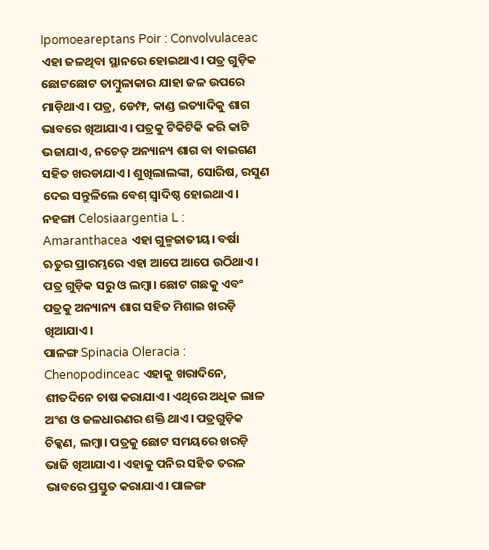Ipomoeareptans Poir : Convolvulaceac ଏହା ଜଳଥିବା ସ୍ଥାନରେ ହୋଇଥାଏ। ପତ୍ର ଗୁଡ଼ିକ ଛୋଟଛୋଟ ତାମ୍ବୁଳାକାର ଯାହା ଜଳ ଉପରେ ମାଡ଼ିଥାଏ। ପତ୍ର, ଡେମ୍ଫ, କାଣ୍ଡ ଇତ୍ୟାଦିକୁ ଶାଗ ଭାବରେ ଖିଆଯାଏ। ପତ୍ରକୁ ଟିକିଟିକି କରି କାଟି ଭଜାଯାଏ, ନଚେତ୍ ଅନ୍ୟାନ୍ୟ ଶାଗ ବା ବାଇଗଣ ସହିତ ଖରଡାଯାଏ। ଶୁଖିଲାଲଙ୍କା, ସୋରିଷ, ରସୁଣ ଦେଇ ସନ୍ତୁଳିଲେ ବେଶ୍ ସ୍ୱାଦିଷ୍ଠ ହୋଇଥାଏ।
ନହଙ୍ଗା Celosiaargentia L : Amaranthacea ଏହା ଗୁଳ୍ମଜାତୀୟ। ବର୍ଷା ଋତୁର ପ୍ରାରମ୍ଭରେ ଏହା ଆପେ ଆପେ ଉଠିଥାଏ। ପତ୍ର ଗୁଡ଼ିକ ସରୁ ଓ ଲମ୍ବା। ଛୋଟ ଗଛକୁ ଏବଂ ପତ୍ରକୁ ଅନ୍ୟାନ୍ୟ ଶାଗ ସହିତ ମିଶାଇ ଖରଡ଼ି ଖିଆଯାଏ।
ପାଳଙ୍ଗ Spinacia Oleracia : Chenopodinceac ଏହାକୁ ଖରାଦିନେ, ଶୀତଦିନେ ଚାଷ କରାଯାଏ। ଏଥିରେ ଅଧିକ ଲାଳ ଅଂଶ ଓ ଜଳଧାରଣର ଶକ୍ତି ଥାଏ। ପତ୍ରଗୁଡ଼ିକ ଚିକ୍କଣ, ଲମ୍ବା। ପତ୍ରକୁ ଛୋଟ ସମୟରେ ଖରଡ଼ି ଭାଜି ଖିଆଯାଏ। ଏହାକୁ ପନିର ସହିତ ତରଳ ଭାବରେ ପ୍ରସ୍ତୁତ କରାଯାଏ। ପାଳଙ୍ଗ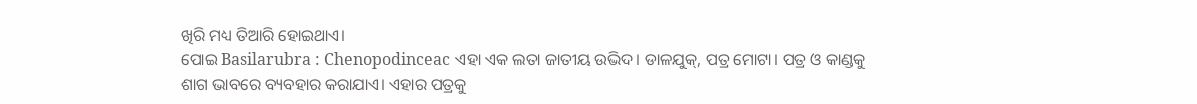ଖିରି ମଧ୍ୟ ତିଆରି ହୋଇଥାଏ।
ପୋଇ Basilarubra : Chenopodinceac ଏହା ଏକ ଲତା ଜାତୀୟ ଉଦ୍ଭିଦ। ଡାଳଯୁକ୍, ପତ୍ର ମୋଟା। ପତ୍ର ଓ କାଣ୍ଡକୁ ଶାଗ ଭାବରେ ବ୍ୟବହାର କରାଯାଏ। ଏହାର ପତ୍ରକୁ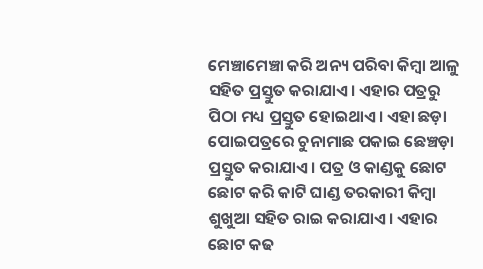ମେଞ୍ଚାମେଞ୍ଚା କରି ଅନ୍ୟ ପରିବା କିମ୍ବା ଆଳୁ ସହିତ ପ୍ରସ୍ତୁତ କରାଯାଏ। ଏହାର ପତ୍ରରୁ ପିଠା ମଧ୍ୟ ପ୍ରସ୍ତୁତ ହୋଇଥାଏ। ଏହା ଛଡ଼ା ପୋଇପତ୍ରରେ ଚୁନାମାଛ ପକାଇ ଛେଞ୍ଚଡ଼ା ପ୍ରସ୍ତୁତ କରାଯାଏ। ପତ୍ର ଓ କାଣ୍ଡକୁ ଛୋଟ ଛୋଟ କରି କାଟି ଘାଣ୍ଡ ତରକାରୀ କିମ୍ବା ଶୁଖୁଆ ସହିତ ରାଇ କରାଯାଏ। ଏହାର ଛୋଟ କଢ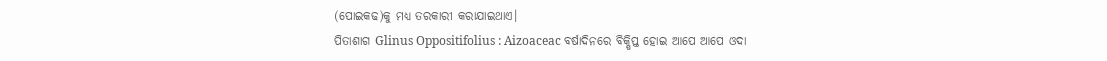(ପୋଇକଢ)କୁ ମଧ୍ୟ ତରକାରୀ କରାଯାଇଥାଏ।
ପିତାଶାଗ Glinus Oppositifolius : Aizoaceac ବର୍ଷାଦିନରେ ବିକ୍ଷିପ୍ତ ହୋଇ ଆପେ ଆପେ ଓଦା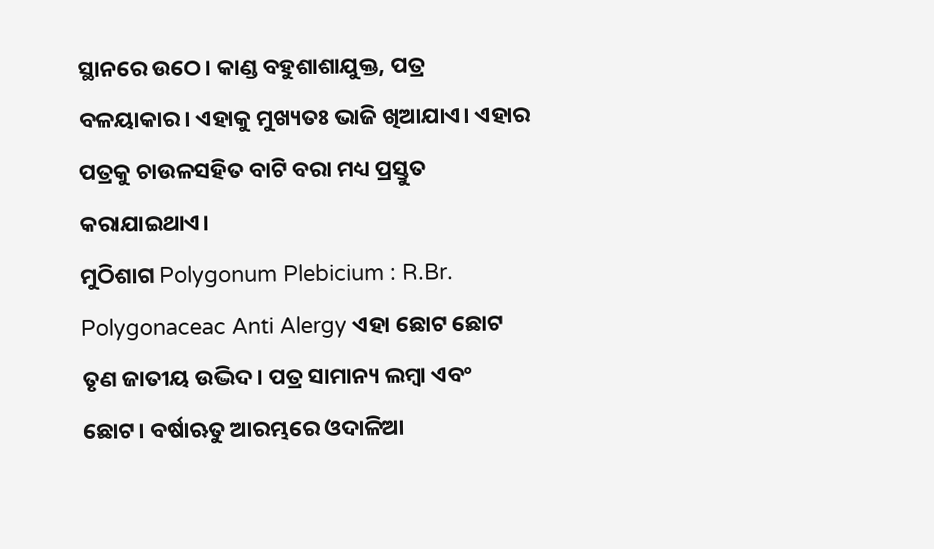ସ୍ଥାନରେ ଉଠେ। କାଣ୍ଡ ବହୁଶାଶାଯୁକ୍ତ, ପତ୍ର ବଳୟାକାର। ଏହାକୁ ମୁଖ୍ୟତଃ ଭାଜି ଖିଆଯାଏ। ଏହାର ପତ୍ରକୁ ଚାଉଳସହିତ ବାଟି ବରା ମଧ୍ୟ ପ୍ରସ୍ତୁତ କରାଯାଇଥାଏ।
ମୁଠିଶାଗ Polygonum Plebicium : R.Br. Polygonaceac Anti Alergy ଏହା ଛୋଟ ଛୋଟ ତୃଣ ଜାତୀୟ ଉଦ୍ଭିଦ। ପତ୍ର ସାମାନ୍ୟ ଲମ୍ବା ଏବଂ ଛୋଟ। ବର୍ଷାଋତୁ ଆରମ୍ଭରେ ଓଦାଳିଆ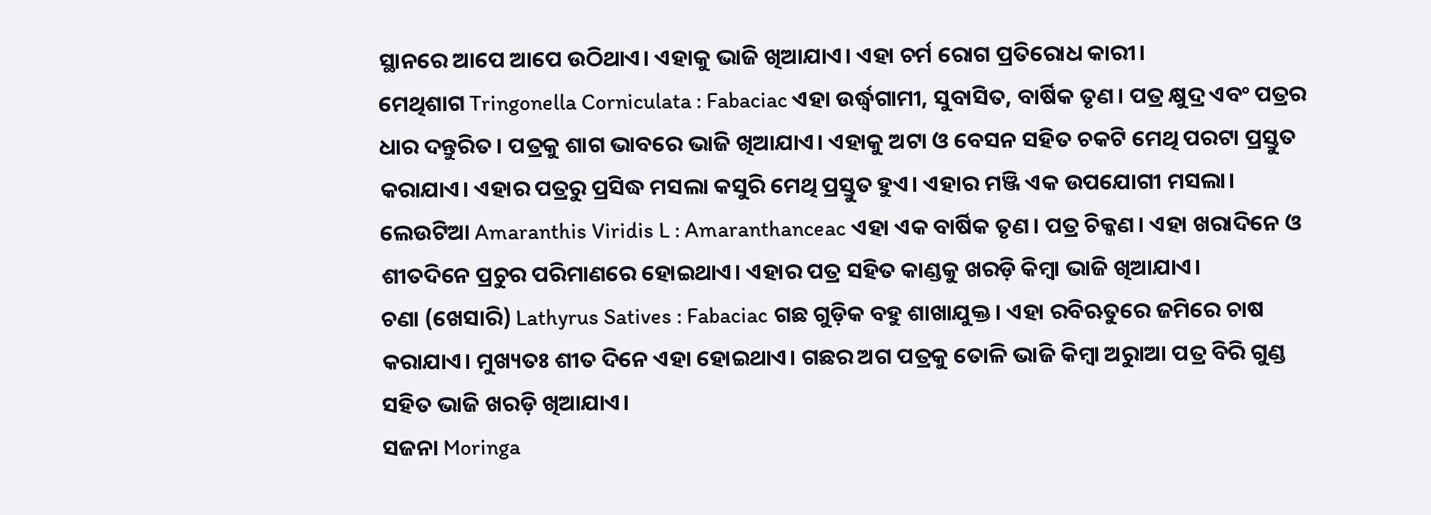ସ୍ଥାନରେ ଆପେ ଆପେ ଉଠିଥାଏ। ଏହାକୁ ଭାଜି ଖିଆଯାଏ। ଏହା ଚର୍ମ ରୋଗ ପ୍ରତିରୋଧ କାରୀ।
ମେଥିଶାଗ Tringonella Corniculata : Fabaciac ଏହା ଉର୍ଦ୍ଧ୍ୱଗାମୀ, ସୁବାସିତ, ବାର୍ଷିକ ତୃଣ। ପତ୍ର କ୍ଷୁଦ୍ର ଏବଂ ପତ୍ରର ଧାର ଦନ୍ତୁରିତ। ପତ୍ରକୁ ଶାଗ ଭାବରେ ଭାଜି ଖିଆଯାଏ। ଏହାକୁ ଅଟା ଓ ବେସନ ସହିତ ଚକଟି ମେଥି ପରଟା ପ୍ରସ୍ତୁତ କରାଯାଏ। ଏହାର ପତ୍ରରୁ ପ୍ରସିଦ୍ଧ ମସଲା କସୁରି ମେଥି ପ୍ରସ୍ତୁତ ହୁଏ। ଏହାର ମଞ୍ଜି ଏକ ଉପଯୋଗୀ ମସଲା।
ଲେଉଟିଆ Amaranthis Viridis L : Amaranthanceac ଏହା ଏକ ବାର୍ଷିକ ତୃଣ। ପତ୍ର ଚିକ୍କଣ। ଏହା ଖରାଦିନେ ଓ ଶୀତଦିନେ ପ୍ରଚୁର ପରିମାଣରେ ହୋଇଥାଏ। ଏହାର ପତ୍ର ସହିତ କାଣ୍ଡକୁ ଖରଡ଼ି କିମ୍ବା ଭାଜି ଖିଆଯାଏ।
ଚଣା (ଖେସାରି) Lathyrus Satives : Fabaciac ଗଛ ଗୁଡ଼ିକ ବହୁ ଶାଖାଯୁକ୍ତ। ଏହା ରବିଋତୁରେ ଜମିରେ ଚାଷ କରାଯାଏ। ମୁଖ୍ୟତଃ ଶୀତ ଦିନେ ଏହା ହୋଇଥାଏ। ଗଛର ଅଗ ପତ୍ରକୁ ତୋଳି ଭାଜି କିମ୍ବା ଅରୁାଆ ପତ୍ର ବିରି ଗୁଣ୍ଡ ସହିତ ଭାଜି ଖରଡ଼ି ଖିଆଯାଏ।
ସଜନା Moringa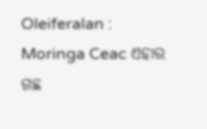Oleiferalan : Moringa Ceac ଏହାର ଗଛ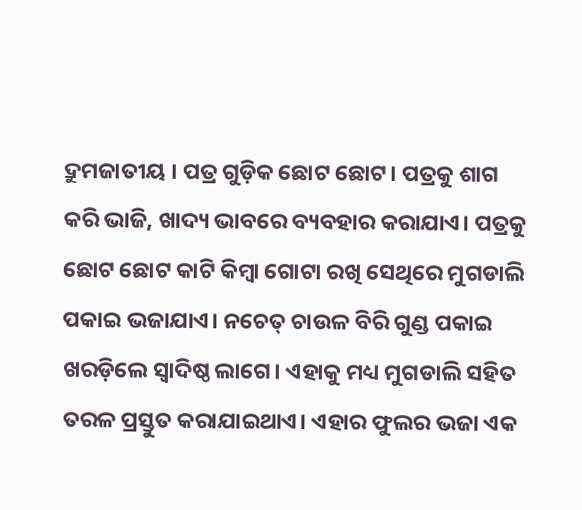ଦ୍ରୁମଜାତୀୟ । ପତ୍ର ଗୁଡ଼ିକ ଛୋଟ ଛୋଟ। ପତ୍ରକୁ ଶାଗ କରି ଭାଜି, ଖାଦ୍ୟ ଭାବରେ ବ୍ୟବହାର କରାଯାଏ। ପତ୍ରକୁ ଛୋଟ ଛୋଟ କାଟି କିମ୍ବା ଗୋଟା ରଖି ସେଥିରେ ମୁଗଡାଲି ପକାଇ ଭଜାଯାଏ। ନଚେତ୍ ଚାଉଳ ବିରି ଗୁଣ୍ଡ ପକାଇ ଖରଡ଼ିଲେ ସ୍ୱାଦିଷ୍ଠ ଲାଗେ। ଏହାକୁ ମଧ୍ୟ ମୁଗଡାଲି ସହିତ ତରଳ ପ୍ରସ୍ତୁତ କରାଯାଇଥାଏ। ଏହାର ଫୁଲର ଭଜା ଏକ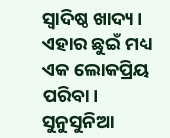ସ୍ୱାଦିଷ୍ଠ ଖାଦ୍ୟ। ଏହାର ଛୁଇଁ ମଧ୍ୟ ଏକ ଲୋକପ୍ରିୟ ପରିବା।
ସୁନୁସୁନିଆ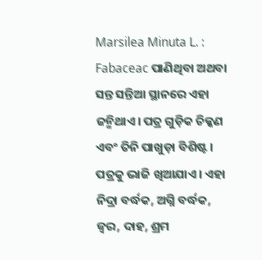Marsilea Minuta L. : Fabaceac ପାଣିଥିବା ଅଥବା ସନ୍ତ ସନ୍ତିଆ ସ୍ଥାନରେ ଏହା ଜନ୍ମିଥାଏ। ପତ୍ର ଗୁଡ଼ିକ ଚିକ୍କଣ ଏବଂ ତିନି ପାଖୁଡ଼ା ବିଶିଷ୍ଟ। ପତ୍ରକୁ ଭାଜି ଖିଆଯାଏ। ଏହା ନିଦ୍ରା ବର୍ଦ୍ଧକ, ଅଗ୍ନି ବର୍ଦ୍ଧକ, ଜ୍ୱର, ଦାହ, ଶ୍ରମ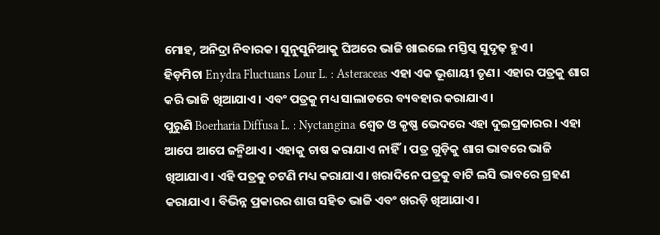ମୋହ, ଅନିଦ୍ରା ନିବାରକ। ସୁନୁସୁନିଆକୁ ଘିଅରେ ଭାଜି ଖାଇଲେ ମସ୍ତିସ୍କ ସୁଦୃଢ଼ ହୁଏ।
ହିଡ଼ମିଚା Enydra Fluctuans Lour L. : Asteraceas ଏହା ଏକ ଭୂଶାୟୀ ତୃଣ। ଏହାର ପତ୍ରକୁ ଶାଗ କରି ଭାଜି ଖିଆଯାଏ। ଏବଂ ପତ୍ରକୁ ମଧ୍ୟ ସାଲାଡରେ ବ୍ୟବହାର କରାଯାଏ।
ପୁରୁଣି Boerharia Diffusa L. : Nyctangina ଶ୍ୱେତ ଓ କୃଷ୍ଣ ଭେଦରେ ଏହା ଦୁଇପ୍ରକାରର। ଏହା ଆପେ ଆପେ ଜନ୍ମିଥାଏ। ଏହାକୁ ଚାଷ କରାଯାଏ ନାହିଁ। ପତ୍ର ଗୁଡ଼ିକୁ ଶାଗ ଭାବରେ ଭାଜି ଖିଆଯାଏ। ଏହି ପତ୍ରକୁ ଚଟଣି ମଧ୍ୟ କରାଯାଏ। ଖରାଦିନେ ପତ୍ରକୁ ବାଟି ଲସି ଭାବରେ ଗ୍ରହଣ କରାଯାଏ। ବିଭିନ୍ନ ପ୍ରକାରର ଶାଗ ସହିତ ଭାଜି ଏବଂ ଖରଡ଼ି ଖିଆଯାଏ।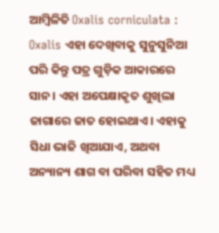ଆମ୍ବିଳିତି Oxalis corniculata : Oxalis ଏହା ଦେଖିବାକୁ ସୁନୁସୁନିଆ ପରି କିନ୍ତୁ ପତ୍ର ଗୁଡ଼ିକ ଆକାରରେ ସାନ। ଏହା ଅପେକ୍ଷାକୃତ ଶୁଖିଲା ଜାଗାରେ ଜାତ ହୋଇଥାଏ। ଏହାକୁ ସିଧା ଭାଜି ଖିଆଯାଏ, ଅଥବା ଅନ୍ୟାନ୍ୟ ଶାଗ ବା ପରିବା ସହିତ ମଧ୍ୟ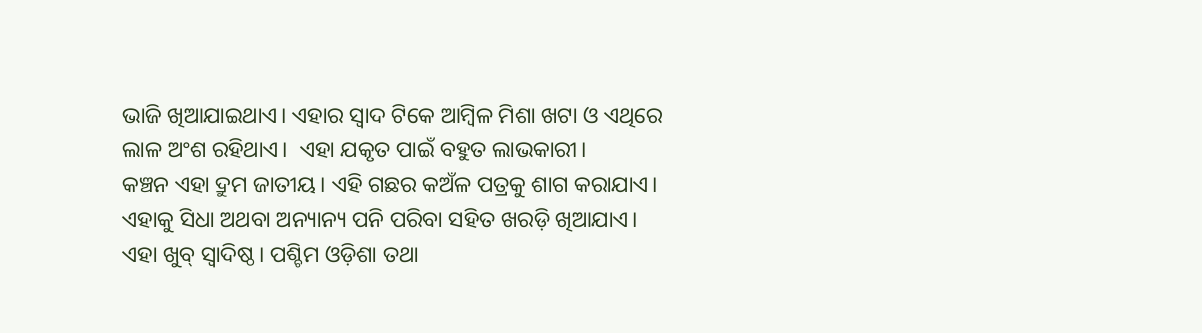ଭାଜି ଖିଆଯାଇଥାଏ। ଏହାର ସ୍ୱାଦ ଟିକେ ଆମ୍ବିଳ ମିଶା ଖଟା ଓ ଏଥିରେ ଲାଳ ଅଂଶ ରହିଥାଏ।  ଏହା ଯକୃତ ପାଇଁ ବହୁତ ଲାଭକାରୀ।
କଞ୍ଚନ ଏହା ଦ୍ରୁମ ଜାତୀୟ। ଏହି ଗଛର କଅଁଳ ପତ୍ରକୁ ଶାଗ କରାଯାଏ। ଏହାକୁ ସିଧା ଅଥବା ଅନ୍ୟାନ୍ୟ ପନି ପରିବା ସହିତ ଖରଡ଼ି ଖିଆଯାଏ। ଏହା ଖୁବ୍ ସ୍ୱାଦିଷ୍ଠ। ପଶ୍ଚିମ ଓଡ଼ିଶା ତଥା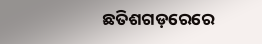ଛତିଶଗଡ଼ରେରେ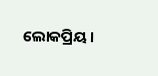ଲୋକପ୍ରିୟ।